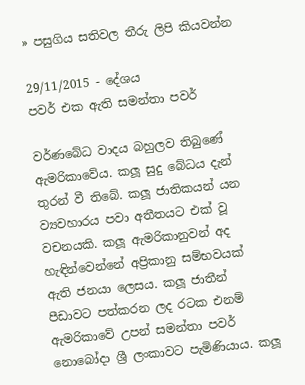» පසුගිය සතිවල තීරු ලිපි කියවන්න

29/11/2015 - දේශය
පවර් එක ඇති සමන්තා පවර්

වර්ණබේධ වාදය බහුලව තිබුණේ ඇමරිකාවේය. කලූ සුදු බේධය දැන් තුරන් වී තිබේ. කලූ ජාතිකයන් යන ව්‍යවහාරය පවා අතීතයට එක් වූ වචනයකි. කලූ ඇමරිකානුවන් අද හැඳින්වෙන්නේ අප්‍රිකානු සම්භවයක් ඇති ජනයා ලෙසය. කලූ ජාතීන් පීඩාවට පත්කරන ලද රටක එනම් ඇමරිකාවේ උපන් සමන්තා පවර් නොබෝදා ශ්‍රී ලංකාවට පැමිණියාය. කලූ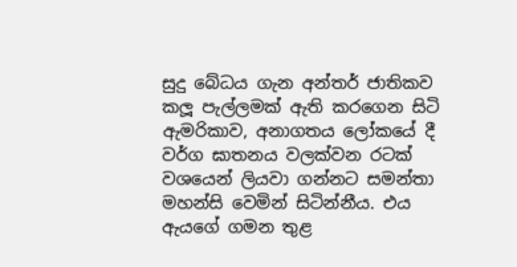සුදු බේධය ගැන අන්තර් ජාතිකව කලූ පැල්ලමක් ඇති කරගෙන සිටි ඇමරිකාව, අනාගතය ලෝකයේ දී වර්ග ඝාතනය වලක්වන රටක් වශයෙන් ලියවා ගන්නට සමන්තා මහන්සි වෙමින් සිටින්නීය. එය ඇයගේ ගමන තුළ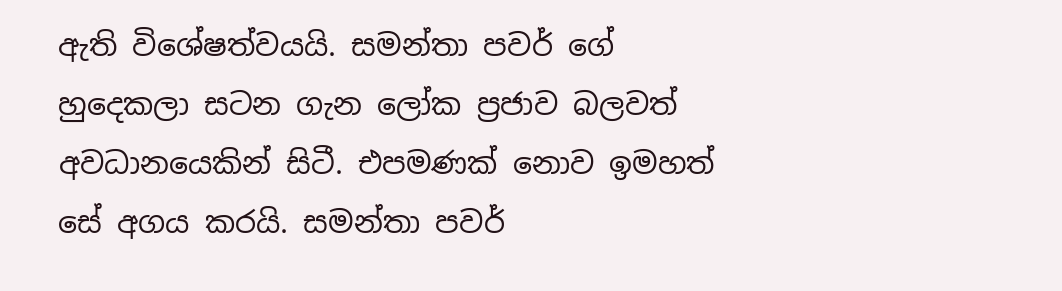ඇති විශේෂත්වයයි. සමන්තා පවර් ගේ හුදෙකලා සටන ගැන ලෝක ප්‍රජාව බලවත් අවධානයෙකින් සිටී. එපමණක් නොව ඉමහත් සේ අගය කරයි. සමන්තා පවර්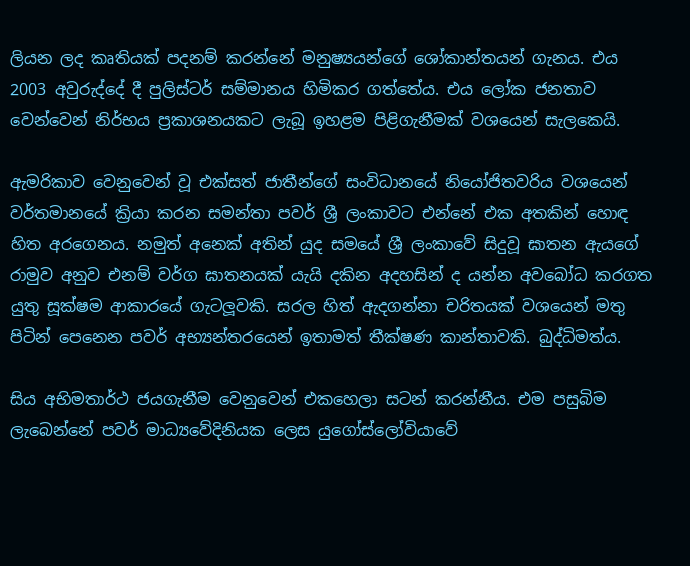ලියන ලද කෘතියක් පදනම් කරන්නේ මනුෂ්‍යයන්ගේ ශෝකාන්තයන් ගැනය. එය 2003 අවුරුද්දේ දී පුලිස්ටර් සම්මානය හිමිකර ගත්තේය. එය ලෝක ජනතාව වෙන්වෙන් නිර්භය ප්‍රකාශනයකට ලැබූ ඉහළම පිළිගැනීමක් වශයෙන් සැලකෙයි.

ඇමරිකාව වෙනුවෙන් වූ එක්සත් ජාතීන්ගේ සංවිධානයේ නියෝජිතවරිය වශයෙන් වර්තමානයේ ක්‍රියා කරන සමන්තා පවර් ශ්‍රී ලංකාවට එන්නේ එක අතකින් හොඳ හිත අරගෙනය. නමුත් අනෙක් අතින් යුද සමයේ ශ්‍රී ලංකාවේ සිදුවූ ඝාතන ඇයගේ රාමුව අනුව එනම් වර්ග ඝාතනයක් යැයි දකින අදහසින් ද යන්න අවබෝධ කරගත යුතු සූක්ෂම ආකාරයේ ගැටලූවකි. සරල හිත් ඇදගන්නා චරිතයක් වශයෙන් මතු පිටින් පෙනෙන පවර් අභ්‍යන්තරයෙන් ඉතාමත් තීක්ෂණ කාන්තාවකි. බුද්ධිමත්ය.

සිය අභිමතාර්ථ ජයගැනීම වෙනුවෙන් එකහෙලා සටන් කරන්නීය. එම පසුබිම ලැබෙන්නේ පවර් මාධ්‍යවේදිනියක ලෙස යුගෝස්ලෝවියාවේ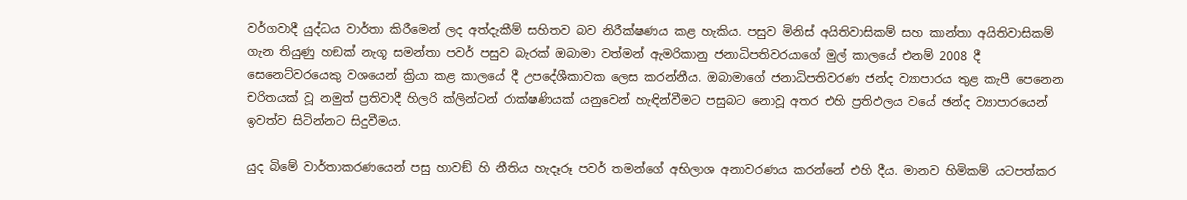වර්ගවාදී යුද්ධය වාර්තා කිරීමෙන් ලද අත්දැකීම් සහිතව බව නිරීක්ෂණය කළ හැකිය. පසුව මිනිස් අයිතිවාසිකම් සහ කාන්තා අයිතිවාසිකම් ගැන තියුණු හඞක් නැගූ සමන්තා පවර් පසුව බැරක් ඔබාමා වත්මන් ඇමරිකානු ජනාධිපතිවරයාගේ මුල් කාලයේ එනම් 2008 දී සෙනෙට්වරයෙකු වශයෙන් ක්‍රියා කළ කාලයේ දී උපදේශීකාවක ලෙස කරන්නීය. ඔබාමාගේ ජනාධිපතිවරණ ජන්ද ව්‍යාපාරය තුළ කැපී පෙනෙන චරිතයක් වූ නමුත් ප්‍රතිවාදී හිලරි ක්ලින්ටන් රාක්ෂණියක් යනුවෙන් හැඳින්වීමට පසුබට නොවූ අතර එහි ප්‍රතිඵලය වයේ ඡන්ද ව්‍යාපාරයෙන් ඉවත්ව සිටින්නට සිදුවීමය.

යුද බිමේ වාර්තාකරණයෙන් පසු හාවඞ් හි නීතිය හැදෑරූ පවර් තමන්ගේ අභිලාශ අනාවරණය කරන්නේ එහි දීය. මානව හිමිකම් යටපත්කර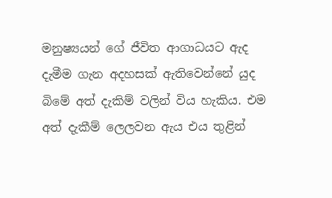මනුෂ්‍යයන් ගේ ජීවිත ආගාධයට ඇද දැමීම ගැන අදහසක් ඇතිවෙන්නේ යුද බිමේ අත් දැකිම් වලින් විය හැකිය. එම අත් දැකීම් ලෙලවන ඇය එය තුළින්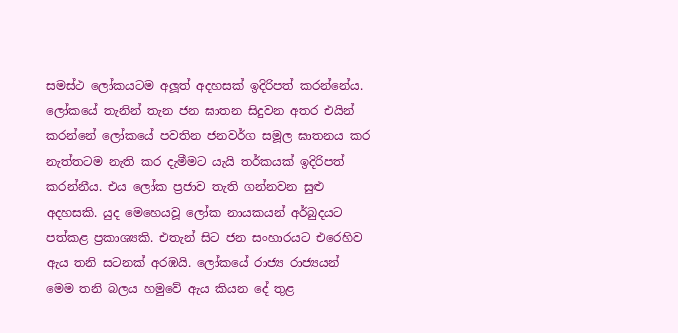සමස්ථ ලෝකයටම අලූත් අදහසක් ඉදිරිපත් කරන්නේය. ලෝකයේ තැනින් තැන ජන ඝාතන සිදුවන අතර එයින් කරන්නේ ලෝකයේ පවතින ජනවර්ග සමූල ඝාතනය කර නැත්තටම නැති කර දැමීමට යැයි තර්කයක් ඉදිරිපත් කරන්නීය. එය ලෝක ප්‍රජාව තැති ගන්නවන සුළු අදහසකි. යුද මෙහෙයවූ ලෝක නායකයන් අර්බුදයට පත්කළ ප්‍රකාශ්‍යකි. එතැන් සිට ජන සංහාරයට එරෙහිව ඇය තනි සටනක් අරඹයි. ලෝකයේ රාජ්‍ය රාජ්‍යයන් මෙම තනි බලය හමුවේ ඇය කියන දේ තුළ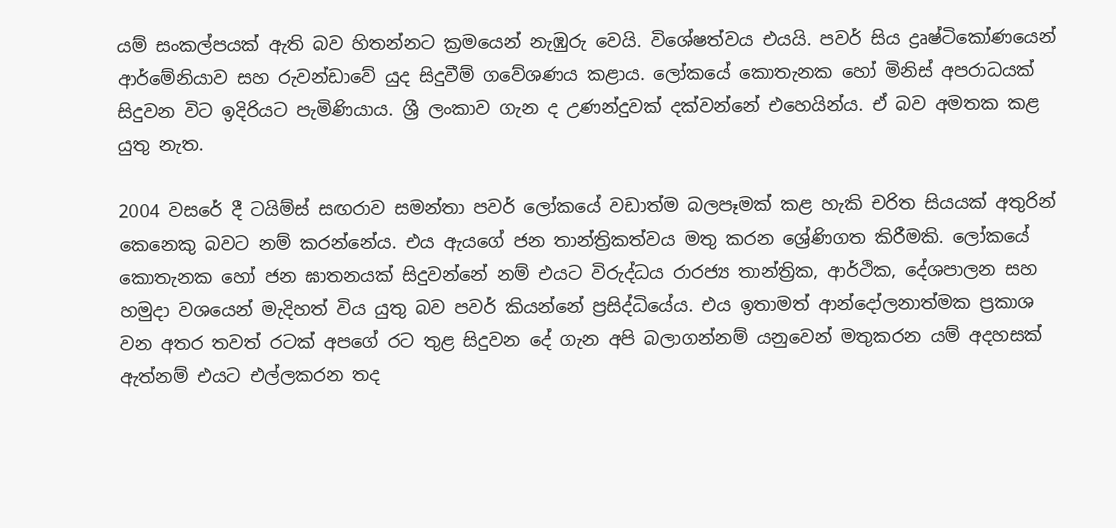යම් සංකල්පයක් ඇති බව හිතන්නට ක්‍රමයෙන් නැඹුරු වෙයි. විශේෂත්වය එයයි. පවර් සිය ද්‍රෘෂ්ටිකෝණයෙන් ආර්මේනියාව සහ රුවන්ඩාවේ යුද සිදුවීම් ගවේශණය කළාය. ලෝකයේ කොතැනක හෝ මිනිස් අපරාධයක් සිදුවන විට ඉදිරියට පැමිණියාය. ශ්‍රී ලංකාව ගැන ද උණන්දුවක් දක්වන්නේ එහෙයින්ය. ඒ බව අමතක කළ යුතු නැත.

2004 වසරේ දී ටයිම්ස් සඟරාව සමන්තා පවර් ලෝකයේ වඩාත්ම බලපෑමක් කළ හැකි චරිත සියයක් අතුරින් කෙනෙකු බවට නම් කරන්නේය. එය ඇයගේ ජන තාන්ත්‍රිකත්වය මතු කරන ශ්‍රේණිගත කිරීමකි. ලෝකයේ කොතැනක හෝ ජන ඝාතනයක් සිදුවන්නේ නම් එයට විරුද්ධය රාරජ්‍ය තාන්ත්‍රික, ආර්ථික, දේශපාලන සහ හමුදා වශයෙන් මැදිහත් විය යුතු බව පවර් කියන්නේ ප්‍රසිද්ධියේය. එය ඉතාමත් ආන්දෝලනාත්මක ප්‍රකාශ වන අතර තවත් රටක් අපගේ රට තුළ සිදුවන දේ ගැන අපි බලාගන්නම් යනුවෙන් මතුකරන යම් අදහසක් ඇත්නම් එයට එල්ලකරන තද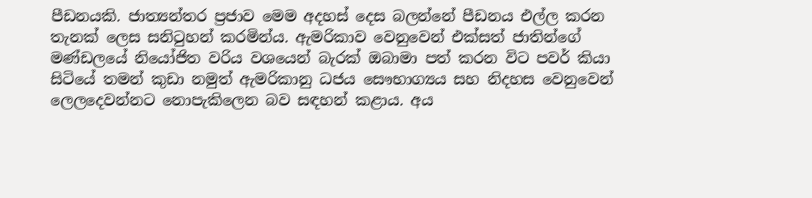පීඩනයකි. ජාත්‍යන්තර ප්‍රජාව මෙම අදහස් දෙස බලන්නේ පීඩනය එල්ල කරන තැනක් ලෙස සනිටුහන් කරමින්ය. ඇමරිකාව වෙනුවෙන් එක්සත් ජාතින්ගේ මණ්ඩලයේ නියෝජිත වරිය වශයෙන් බැරක් ඔබාමා පත් කරන විට පවර් කියා සිටියේ තමන් කුඩා නමුත් ඇමරිකානු ධජය සෞභාග්‍යය සහ නිදහස වෙනුවෙන් ලෙලදෙවන්නට නොපැකිලෙන බව සඳහන් කළාය. අය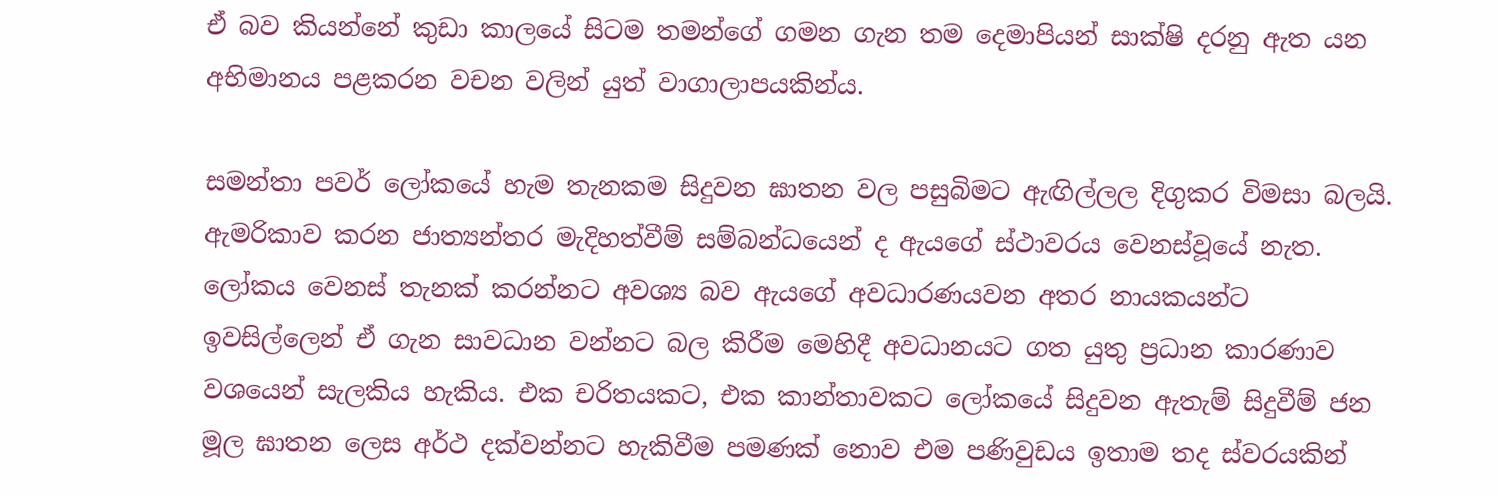ඒ බව කියන්නේ කුඩා කාලයේ සිටම තමන්ගේ ගමන ගැන තම දෙමාපියන් සාක්ෂි දරනු ඇත යන අභිමානය පළකරන වචන වලින් යුත් වාගාලාපයකින්ය.

සමන්තා පවර් ලෝකයේ හැම තැනකම සිදුවන ඝාතන වල පසුබිමට ඇඟිල්ලල දිගුකර විමසා බලයි. ඇමරිකාව කරන ජාත්‍යන්තර මැදිහත්වීම් සම්බන්ධයෙන් ද ඇයගේ ස්ථාවරය වෙනස්වූයේ නැත. ලෝකය වෙනස් තැනක් කරන්නට අවශ්‍ය බව ඇයගේ අවධාරණයවන අතර නායකයන්ට ඉවසිල්ලෙන් ඒ ගැන සාවධාන වන්නට බල කිරීම මෙහිදී අවධානයට ගත යුතු ප්‍රධාන කාරණාව වශයෙන් සැලකිය හැකිය. එක චරිතයකට, එක කාන්තාවකට ලෝකයේ සිදුවන ඇතැම් සිදුවීම් ජන මූල ඝාතන ලෙස අර්ථ දක්වන්නට හැකිවීම පමණක් නොව එම පණිවුඩය ඉතාම තද ස්වරයකින්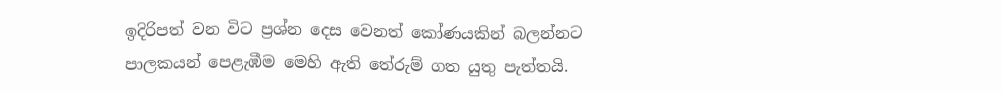ඉදිරිපත් වන විට ප්‍රශ්න දෙස වෙනත් කෝණයකින් බලන්නට පාලකයන් පෙළැඹීම මෙහි ඇති තේරුම් ගත යුතු පැත්තයි.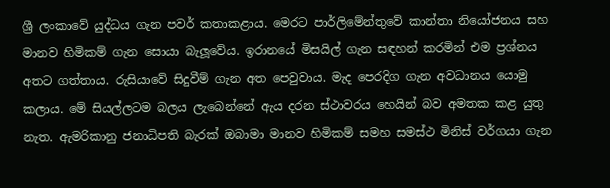ශ්‍රී ලංකාවේ යුද්ධය ගැන පවර් කතාකළාය. මෙරට පාර්ලිමේන්තුවේ කාන්තා නියෝජනය සහ මානව හිමිකම් ගැන සොයා බැලූවේය. ඉරානයේ මිසයිල් ගැන සඳහන් කරමින් එම ප්‍රශ්නය අතට ගත්තාය. රුසියාවේ සිදුවීම් ගැන අත පෙවුවාය. මැද පෙරදිග ගැන අවධානය යොමු කලාය. මේ සියල්ලටම බලය ලැබෙන්නේ ඇය දරන ස්ථාවරය හෙයින් බව අමතක කළ යුතු නැත. ඇමරිකානු ජනාධිපති බැරක් ඔබාමා මානව හිමිකම් සමහ සමස්ථ මිනිස් වර්ගයා ගැන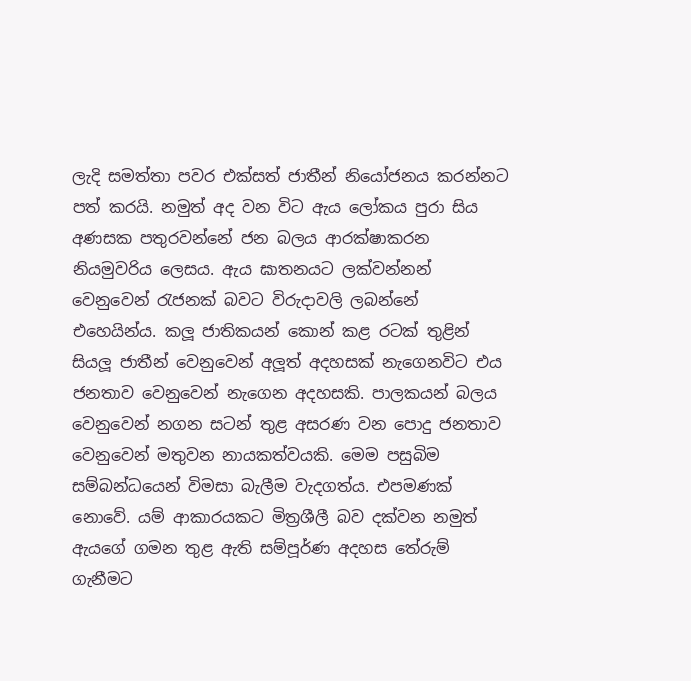ලැදි සමත්තා පවර එක්සත් ජාතීන් නියෝජනය කරන්නට පත් කරයි. නමුත් අද වන විට ඇය ලෝකය පුරා සිය අණසක පතුරවන්නේ ජන බලය ආරක්ෂාකරන නියමුවරිය ලෙසය. ඇය ඝාතනයට ලක්වන්නන් වෙනුවෙන් රැජනක් බවට විරුදාවලි ලබන්නේ එහෙයින්ය. කලූ ජාතිකයන් කොන් කළ රටක් තුළින් සියලූ ජාතීන් වෙනුවෙන් අලූත් අදහසක් නැගෙනවිට එය ජනතාව වෙනුවෙන් නැගෙන අදහසකි. පාලකයන් බලය වෙනුවෙන් නගන සටන් තුළ අසරණ වන පොදු ජනතාව වෙනුවෙන් මතුවන නායකත්වයකි. මෙම පසුබිම සම්බන්ධයෙන් විමසා බැලීම වැදගත්ය. එපමණක් නොවේ. යම් ආකාරයකට මිත්‍රශීලී බව දක්වන නමුත් ඇයගේ ගමන තුළ ඇති සම්පූර්ණ අදහස තේරුම් ගැනීමට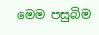මෙම පසුබිම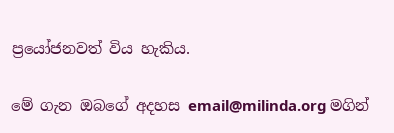ප්‍රයෝජනවත් විය හැකිය.

මේ ගැන ඔබගේ අදහස email@milinda.org මගින්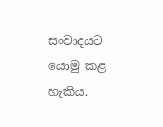සංවාදයට යොමු කළ හැකිය.